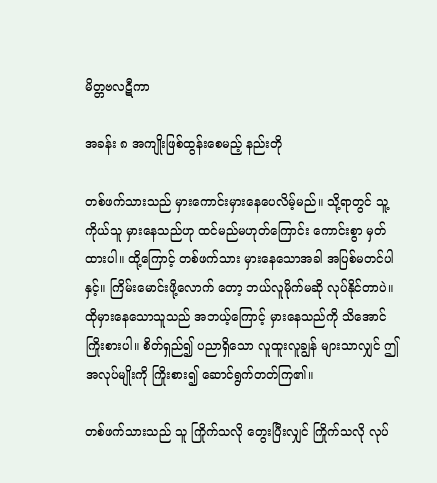မိတ္တဗလဋီကာ

အခန်း ၈ အကျိုးဖြစ်ထွန်းစေမည့် နည်းတို

တစ်ဖက်သားသည် မှားကောင်းမှားနေပေလိမ့်မည်။ သို့ရာတွင် သူ့ကိုယ်သူ မှားနေသည်ဟု ထင်မည်မဟုတ်ကြောင်း ကောင်းစွာ မှတ်ထားပါ။ ထို့ကြောင့် တစ်ဖက်သား မှားနေသောအခါ အပြစ်မတင်ပါနှင့်။ ကြိမ်းမောင်းဖို့လောက် တော့ ဘယ်လူမိုက်မဆို လုပ်နိုင်တာပဲ။ ထိုမှားနေသောသူသည် အဘယ့်ကြောင့် မှားနေသည်ကို သိအောင် ကြိုးစားပါ။ စိတ်ရှည်၍ ပညာရှိသော လူထူးလူချွန် များသာလျှင် ဤအလုပ်မျိုးကို ကြိုးစား၍ ဆောင်ရွက်တတ်ကြ၏။

တစ်ဖက်သားသည် သူ ကြိုက်သလို တွေးပြီးလျှင် ကြိုက်သလို လုပ်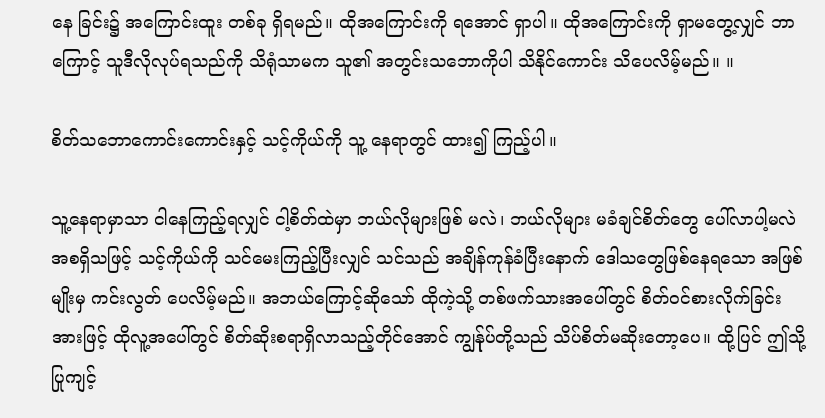နေ ခြင်း၌ အကြောင်းထူး တစ်ခု ရှိရမည်။ ထိုအကြောင်းကို ရအောင် ရှာပါ။ ထိုအကြောင်းကို ရှာမတွေ့လျှင် ဘာကြောင့် သူဒီလိုလုပ်ရသည်ကို သိရုံသာမက သူ၏ အတွင်းသဘောကိုပါ သိနိုင်ကောင်း သိပေလိမ့်မည်။ ။

စိတ်သဘောကောင်းကောင်းနှင့် သင့်ကိုယ်ကို သူ့ နေရာတွင် ထား၍ ကြည့်ပါ။

သူ့နေရာမှာသာ ငါနေကြည့်ရလျှင် ငါ့စိတ်ထဲမှာ ဘယ်လိုများဖြစ် မလဲ၊ ဘယ်လိုများ မခံချင်စိတ်တွေ ပေါ်လာပါ့မလဲ အစရှိသဖြင့် သင့်ကိုယ်ကို သင်မေးကြည့်ပြီးလျှင် သင်သည် အချိန်ကုန်ခံပြီးနောက် ဒေါသတွေဖြစ်နေရသော အဖြစ်မျိုးမှ ကင်းလွတ် ပေလိမ့်မည်။ အဘယ်ကြောင့်ဆိုသော် ထိုကဲ့သို့ တစ်ဖက်သားအပေါ်တွင် စိတ်ဝင်စားလိုက်ခြင်းအားဖြင့် ထိုလူ့အပေါ်တွင် စိတ်ဆိုးစရာရှိလာသည့်တိုင်အောင် ကျွန်ုပ်တို့သည် သိပ်စိတ်မဆိုးတော့ပေ။ ထို့ပြင် ဤသို့ပြုကျင့်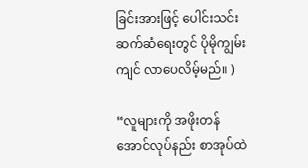ခြင်းအားဖြင့် ပေါင်းသင်းဆက်ဆံရေးတွင် ပိုမိုကျွမ်းကျင် လာပေလိမ့်မည်။ )

“လူများကို အဖိုးတန်အောင်လုပ်နည်း စာအုပ်ထဲ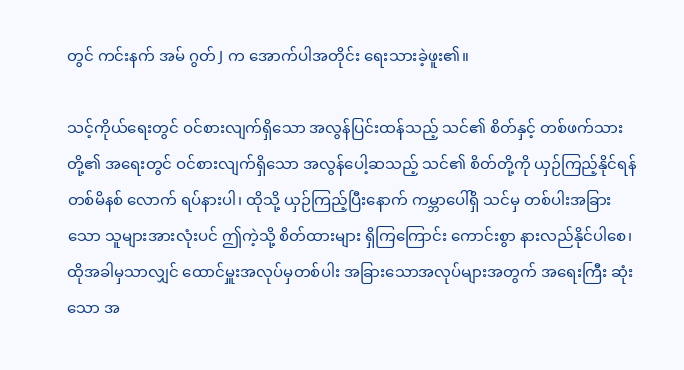တွင် ကင်းနက် အမ် ဂွတ် J က အောက်ပါအတိုင်း ရေးသားခဲ့ဖူး၏။

သင့်ကိုယ်ရေးတွင် ဝင်စားလျက်ရှိသော အလွန်ပြင်းထန်သည့် သင်၏ စိတ်နှင့် တစ်ဖက်သားတို့၏ အရေးတွင် ဝင်စားလျက်ရှိသော အလွန်ပေါ့ဆသည့် သင်၏ စိတ်တို့ကို ယှဉ်ကြည့်နိုင်ရန် တစ်မိနစ် လောက် ရပ်နားပါ၊ ထိုသို့ ယှဉ်ကြည့်ပြီးနောက် ကမ္ဘာပေါ်ရှိ သင်မှ တစ်ပါးအခြားသော သူများအားလုံးပင် ဤကဲ့သို့ စိတ်ထားများ ရှိကြကြောင်း ကောင်းစွာ နားလည်နိုင်ပါစေ၊ ထိုအခါမှသာလျှင် ထောင်မှူးအလုပ်မှတစ်ပါး အခြားသောအလုပ်များအတွက် အရေးကြီး ဆုံးသော အ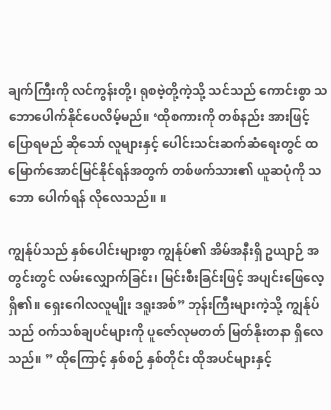ချက်ကြီးကို လင်ကွန်းတို့၊ ရုစဗဲ့တို့ကဲ့သို့ သင်သည် ကောင်းစွာ သဘောပေါက်နိုင်ပေလိမ့်မည်။ ‘ထိုစကားကို တစ်နည်း အားဖြင့် ပြောရမည် ဆိုသော် လူများနှင့် ပေါင်းသင်းဆက်ဆံရေးတွင် ထမြောက်အောင်မြင်နိုင်ရန်အတွက် တစ်ဖက်သား၏ ယူဆပုံကို သဘော ပေါက်ရန် လိုလေသည်။ ။

ကျွန်ုပ်သည် နှစ်ပေါင်းများစွာ ကျွန်ုပ်၏ အိမ်အနီးရှိ ဥယျာဉ် အတွင်းတွင် လမ်းလျှောက်ခြင်း၊ မြင်းစီးခြင်းဖြင့် အပျင်းဖြေလေ့ ရှိ၏။ ရှေးဂေါလလူမျိုး ဒရူးအစ်” ဘုန်းကြီးများကဲ့သို့ ကျွန်ုပ်သည် ဝက်သစ်ချပင်များကို ပူဇော်လုမတတ် မြတ်နိုးတနာ ရှိလေသည်။ ” ထိုကြောင့် နှစ်စဉ် နှစ်တိုင်း ထိုအပင်များနှင့်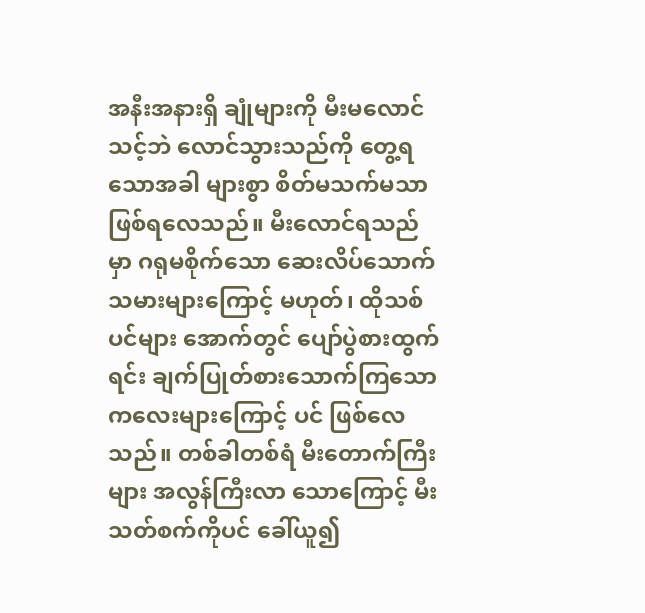အနီးအနားရှိ ချုံများကို မီးမလောင်သင့်ဘဲ လောင်သွားသည်ကို တွေ့ရသောအခါ များစွာ စိတ်မသက်မသာ ဖြစ်ရလေသည်။ မီးလောင်ရသည်မှာ ဂရုမစိုက်သော ဆေးလိပ်သောက်သမားများကြောင့် မဟုတ်၊ ထိုသစ်ပင်များ အောက်တွင် ပျော်ပွဲစားထွက်ရင်း ချက်ပြုတ်စားသောက်ကြသော ကလေးများကြောင့် ပင် ဖြစ်လေသည်။ တစ်ခါတစ်ရံ မီးတောက်ကြီးများ အလွန်ကြီးလာ သောကြောင့် မီးသတ်စက်ကိုပင် ခေါ်ယူ၍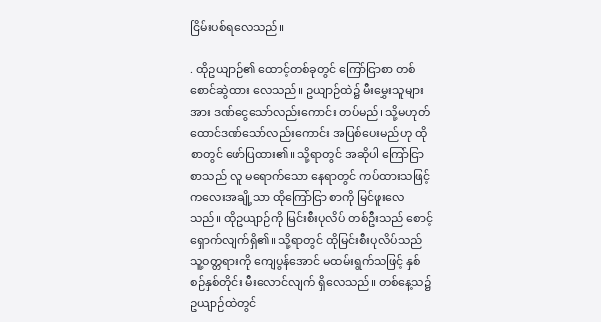ငြိမ်းပစ်ရလေသည်။

. ထိုဥယျာဉ်၏ ထောင့်တစ်ခုတွင် ကြော်ငြာစာ တစ်စောင်ဆွဲထား လေသည်။ ဥယျာဉ်ထဲ၌ မီးမွှေးသူများအား ဒဏ်ငွေသော်လည်းကောင်း တပ်မည်၊ သို့မဟုတ် ထောင်ဒဏ်သော်လည်းကောင်း အပြစ်ပေးမည်ဟု ထိုစာတွင် ဖော်ပြထား၏။ သို့ရာတွင် အဆိုပါ ကြော်ငြာစာသည် လူ မရောက်သော နေရာတွင် ကပ်ထားသဖြင့် ကလေးအချို့သာ ထိုကြော်ငြာ စာကို မြင်ဖူးလေသည်။ ထိုဥယျာဉ်ကို မြင်းစီးပုလိပ် တစ်ဦးသည် စောင့်ရှောက်လျက်ရှိ၏။ သို့ရာတွင် ထိုမြင်းစီးပုလိပ်သည် သူ့ဝတ္တရားကို ကျေပွန်အောင် မထမ်းရွက်သဖြင့် နှစ်စဉ်နှစ်တိုင်း မီးလောင်လျက် ရှိလေသည်။ တစ်နေ့သ၌ဥယျာဉ်ထဲတွင်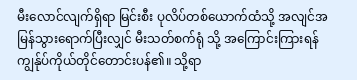မီးလောင်လျက်ရှိရာ မြင်းစီး ပုလိပ်တစ်ယောက်ထံသို့ အလျင်အမြန်သွားရောက်ပြီးလျှင် မီးသတ်စက်ရုံ သို့ အကြောင်းကြားရန် ကျွန်ုပ်ကိုယ်တိုင်တောင်းပန်၏။ သို့ရာ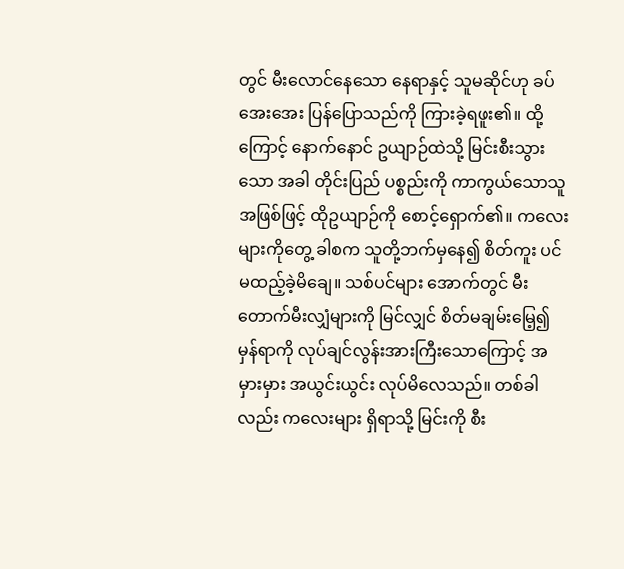တွင် မီးလောင်နေသော နေရာနှင့် သူမဆိုင်ဟု ခပ်အေးအေး ပြန်ပြောသည်ကို ကြားခဲ့ရဖူး၏။ ထို့ကြောင့် နောက်နောင် ဥယျာဉ်ထဲသို့ မြင်းစီးသွားသော အခါ တိုင်းပြည် ပစ္စည်းကို ကာကွယ်သောသူ အဖြစ်ဖြင့် ထိုဥယျာဉ်ကို စောင့်ရှောက်၏။ ကလေးများကိုတွေ့ ခါစက သူတို့ဘက်မှနေ၍ စိတ်ကူး ပင် မထည့်ခဲ့မိချေ။ သစ်ပင်များ အောက်တွင် မီးတောက်မီးလျှံများကို မြင်လျှင် စိတ်မချမ်းမြေ့၍ မှန်ရာကို လုပ်ချင်လွန်းအားကြီးသောကြောင့် အမှားမှား အယွင်းယွင်း လုပ်မိလေသည်။ တစ်ခါလည်း ကလေးများ ရှိရာသို့ မြင်းကို စီး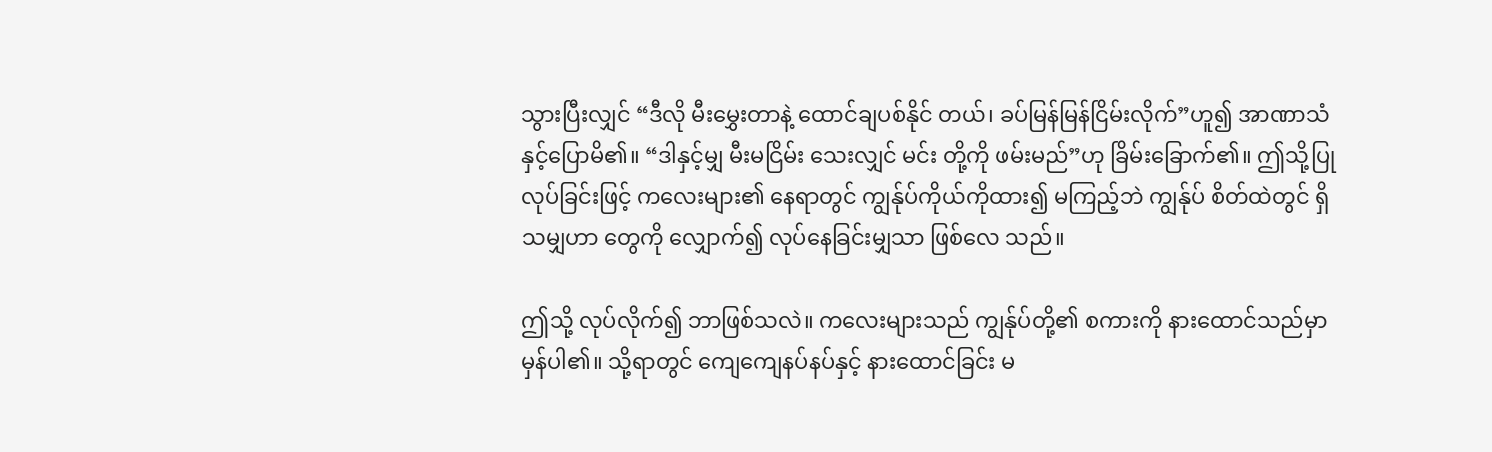သွားပြီးလျှင် “ဒီလို မီးမွှေးတာနဲ့ ထောင်ချပစ်နိုင် တယ်၊ ခပ်မြန်မြန်ငြိမ်းလိုက်”ဟူ၍ အာဏာသံနှင့်ပြောမိ၏။ “ဒါနှင့်မျှ မီးမငြိမ်း သေးလျှင် မင်း တို့ကို ဖမ်းမည်”ဟု ခြိမ်းခြောက်၏။ ဤသို့ပြုလုပ်ခြင်းဖြင့် ကလေးများ၏ နေရာတွင် ကျွန်ုပ်ကိုယ်ကိုထား၍ မကြည့်ဘဲ ကျွန်ုပ် စိတ်ထဲတွင် ရှိသမျှဟာ တွေကို လျှောက်၍ လုပ်နေခြင်းမျှသာ ဖြစ်လေ သည်။

ဤသို့ လုပ်လိုက်၍ ဘာဖြစ်သလဲ။ ကလေးများသည် ကျွန်ုပ်တို့၏ စကားကို နားထောင်သည်မှာ မှန်ပါ၏။ သို့ရာတွင် ကျေကျေနပ်နပ်နှင့် နားထောင်ခြင်း မ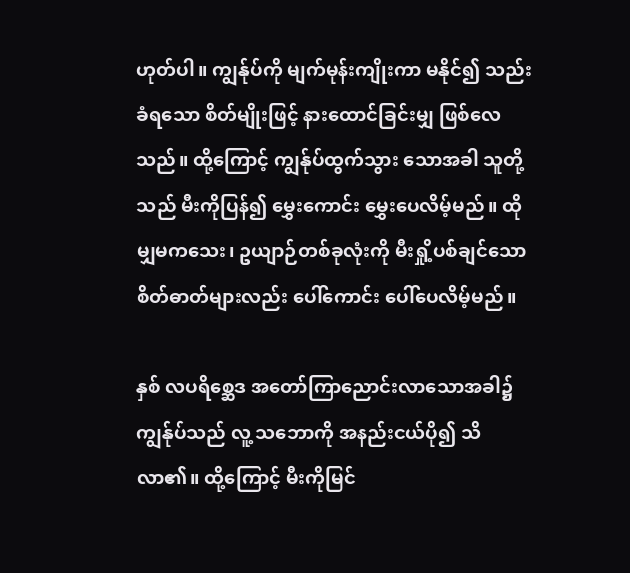ဟုတ်ပါ။ ကျွန်ုပ်ကို မျက်မုန်းကျိုးကာ မနိုင်၍ သည်းခံရသော စိတ်မျိုးဖြင့် နားထောင်ခြင်းမျှ ဖြစ်လေသည်။ ထို့ကြောင့် ကျွန်ုပ်ထွက်သွား သောအခါ သူတို့သည် မီးကိုပြန်၍ မွှေးကောင်း မွှေးပေလိမ့်မည်။ ထိုမျှမကသေး၊ ဥယျာဉ်တစ်ခုလုံးကို မီးရှို့ပစ်ချင်သော စိတ်ဓာတ်များလည်း ပေါ်ကောင်း ပေါ်ပေလိမ့်မည်။

နှစ် လပရိစ္ဆေဒ အတော်ကြာညောင်းလာသောအခါ၌ ကျွန်ုပ်သည် လူ့ သဘောကို အနည်းငယ်ပို၍ သိလာ၏။ ထို့ကြောင့် မီးကိုမြင်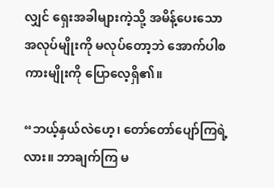လျှင် ရှေးအခါများကဲ့သို့ အမိန့်ပေးသော အလုပ်မျိုးကို မလုပ်တော့ဘဲ အောက်ပါစကားမျိုးကို ပြောလေ့ရှိ၏။

“ဘယ့်နှယ်လဲဟေ့၊ တော်တော်ပျော်ကြရဲ့လား။ ဘာချက်ကြ မ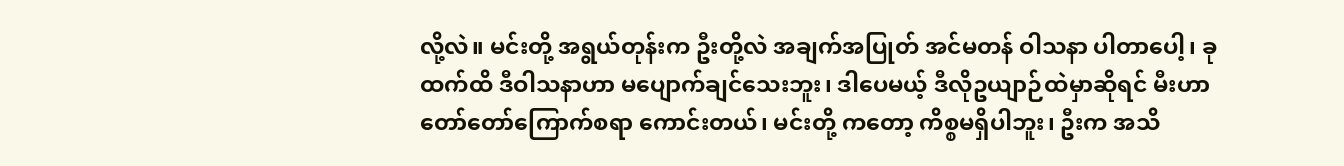လို့လဲ။ မင်းတို့ အရွယ်တုန်းက ဦးတို့လဲ အချက်အပြုတ် အင်မတန် ဝါသနာ ပါတာပေါ့၊ ခုထက်ထိ ဒီဝါသနာဟာ မပျောက်ချင်သေးဘူး၊ ဒါပေမယ့် ဒီလိုဥယျာဉ်ထဲမှာဆိုရင် မီးဟာ တော်တော်ကြောက်စရာ ကောင်းတယ်၊ မင်းတို့ ကတော့ ကိစ္စမရှိပါဘူး၊ ဦးက အသိ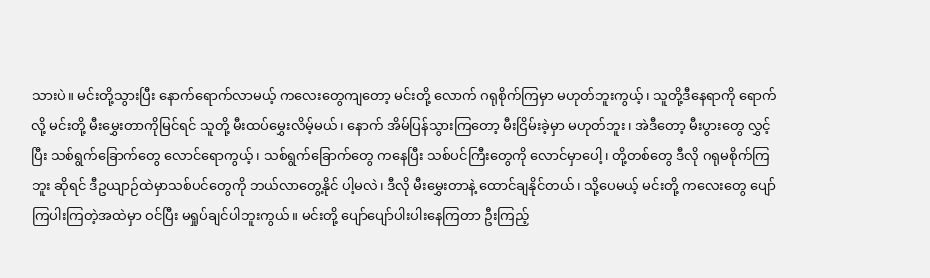သားပဲ။ မင်းတို့သွားပြီး နောက်ရောက်လာမယ့် ကလေးတွေကျတော့ မင်းတို့ လောက် ဂရုစိုက်ကြမှာ မဟုတ်ဘူးကွယ့်၊ သူတို့ဒီနေရာကို ရောက်လို့ မင်းတို့ မီးမွှေးတာကိုမြင်ရင် သူတို့ မီးထပ်မွှေးလိမ့်မယ်၊ နောက် အိမ်ပြန်သွားကြတော့ မီးငြိမ်းခဲ့မှာ မဟုတ်ဘူး၊ အဲဒီတော့ မီးပွားတွေ လွှင့်ပြီး သစ်ရွက်ခြောက်တွေ လောင်ရောကွယ့်၊ သစ်ရွက်ခြောက်တွေ ကနေပြီး သစ်ပင်ကြီးတွေကို လောင်မှာပေါ့၊ တို့တစ်တွေ ဒီလို ဂရုမစိုက်ကြဘူး ဆိုရင် ဒီဥယျာဉ်ထဲမှာသစ်ပင်တွေကို ဘယ်လာတွေ့နိုင် ပါ့မလဲ၊ ဒီလို မီးမွှေးတာနဲ့ ထောင်ချနိုင်တယ်၊ သို့ပေမယ့် မင်းတို့ ကလေးတွေ ပျော်ကြပါးကြတဲ့အထဲမှာ ဝင်ပြီး မရှုပ်ချင်ပါဘူးကွယ်။ မင်းတို့ ပျော်ပျော်ပါးပါးနေကြတာ ဦးကြည့်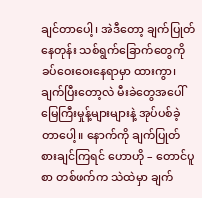ချင်တာပေါ့၊ အဲဒီတော့ ချက်ပြုတ် နေတုန်း သစ်ရွက်ခြောက်တွေကို ခပ်ဝေးဝေးနေရာမှာ ထားကွာ၊ ချက်ပြီးတော့လဲ မီးခဲတွေအပေါ် မြေကြီးမှုန့်များများနဲ့ အုပ်ပစ်ခဲ့တာပေါ့။ နောက်ကို ချက်ပြုတ် စားချင်ကြရင် ဟောဟို – တောင်ပူစာ တစ်ဖက်က သဲထဲမှာ ချက်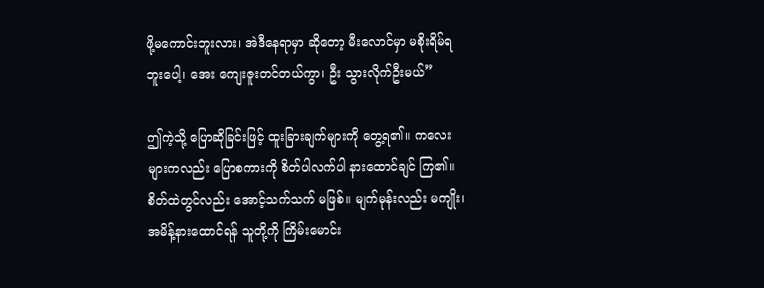ဖို့မကောင်းဘူးလား၊ အဲဒီနေရာမှာ ဆိုတော့ မီးလောင်မှာ မစိုးရိမ်ရဘူးပေါ့၊ အေး ကျေးဇူးတင်တယ်ကွာ၊ ဦး သွားလိုက်ဦးမယ်”

ဤကဲ့သို့ ပြောဆိုခြင်းဖြင့် ထူးခြားချက်များကို တွေ့ရ၏။ ကလေးများကလည်း ပြောစကားကို စိတ်ပါလက်ပါ နားထောင်ချင် ကြ၏။ စိတ်ထဲတွင်လည်း အောင့်သက်သက် မဖြစ်။ မျက်မုန်းလည်း မကျိုး၊ အမိန့်နားထောင်ရန် သူတို့ကို ကြိမ်းမောင်း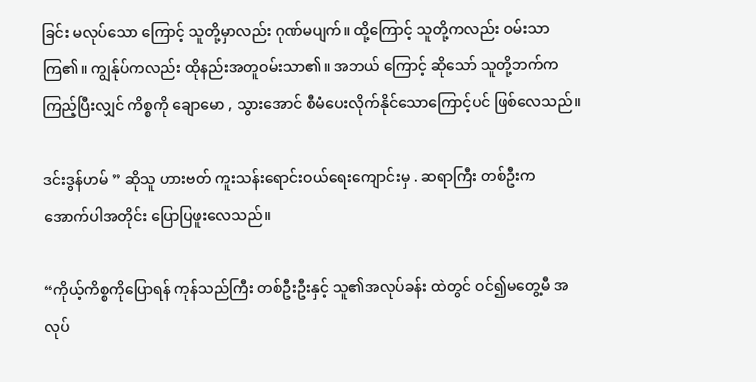ခြင်း မလုပ်သော ကြောင့် သူတို့မှာလည်း ဂုဏ်မပျက်။ ထို့ကြောင့် သူတို့ကလည်း ဝမ်းသာကြ၏။ ကျွန်ုပ်ကလည်း ထိုနည်းအတူဝမ်းသာ၏။ အဘယ် ကြောင့် ဆိုသော် သူတို့ဘက်က ကြည့်ပြီးလျှင် ကိစ္စကို ချောမော , သွားအောင် စီမံပေးလိုက်နိုင်သောကြောင့်ပင် ဖြစ်လေသည်။

ဒင်းဒွန်ဟမ် ” ဆိုသူ ဟားဗတ် ကူးသန်းရောင်းဝယ်ရေးကျောင်းမှ . ဆရာကြီး တစ်ဦးက အောက်ပါအတိုင်း ပြောပြဖူးလေသည်။

“ကိုယ့်ကိစ္စကိုပြောရန် ကုန်သည်ကြီး တစ်ဦးဦးနှင့် သူ၏အလုပ်ခန်း ထဲတွင် ဝင်၍မတွေ့မီ အလုပ်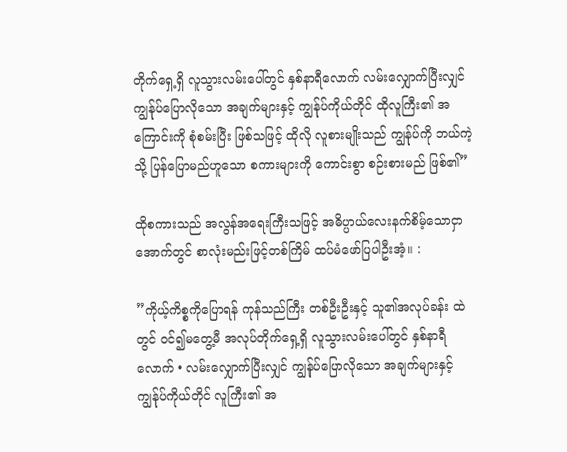တိုက်ရှေ့ရှိ လူသွားလမ်းပေါ်တွင် နှစ်နာရီလောက် လမ်းလျှောက်ပြီးလျှင် ကျွန်ုပ်ပြောလိုသော အချက်များနှင့် ကျွန်ုပ်ကိုယ်တိုင် ထိုလူကြီး၏ အကြောင်းကို စုံစမ်းပြီး ဖြစ်သဖြင့် ထိုလို လူစားမျိုးသည် ကျွန်ုပ်ကို ဘယ်ကဲ့သို့ ပြန်ပြောမည်ဟူသော စကားများကို ကောင်းစွာ စဉ်းစားမည် ဖြစ်၏”

ထိုစကားသည် အလွန်အရေးကြီးသဖြင့် အဓိပ္ပာယ်လေးနက်စိမ့်သောငှာ အောက်တွင် စာလုံးမည်းဖြင့်တစ်ကြိမ် ထပ်မံဖော်ပြပါဦးအံ့။ :

”ကိုယ့်ကိစ္စကိုပြောရန် ကုန်သည်ကြီး တစ်ဦးဦးနှင့် သူ၏အလုပ်ခန်း ထဲတွင် ဝင်၍မတွေ့မီ အလုပ်တိုက်ရှေ့ရှိ လူသွားလမ်းပေါ်တွင် နှစ်နာရီလောက် • လမ်းလျှောက်ပြီးလျှင် ကျွန်ုပ်ပြောလိုသော အချက်များနှင့် ကျွန်ုပ်ကိုယ်တိုင် လူကြီး၏ အ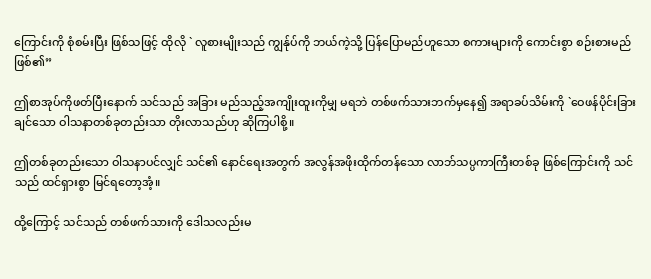ကြောင်းကို စုံစမ်းပြီး ဖြစ်သဖြင့် ထိုလို ` လူစားမျိုးသည် ကျွန်ုပ်ကို ဘယ်ကဲ့သို့ ပြန်ပြောမည်ဟူသော စကားများကို ကောင်းစွာ စဉ်းစားမည်ဖြစ်၏”

ဤစာအုပ်ကိုဖတ်ပြီးနောက် သင်သည် အခြား မည်သည့်အကျိုးထူးကိုမျှ မရဘဲ တစ်ဖက်သားဘက်မှနေ၍ အရာခပ်သိမ်းကို `ဝေဖန်ပိုင်းခြားချင်သော ဝါသနာတစ်ခုတည်းသာ တိုးလာသည်ဟု ဆိုကြပါစို့။

ဤတစ်ခုတည်းသော ဝါသနာပင်လျှင် သင်၏ နောင်ရေးအတွက် အလွန်အဖိုးထိုက်တန်သော လာဘ်သပ္ပကာကြီးတစ်ခု ဖြစ်ကြောင်းကို သင်သည် ထင်ရှားစွာ မြင်ရတော့အံ့။

ထို့ကြောင့် သင်သည် တစ်ဖက်သားကို ဒေါသလည်းမ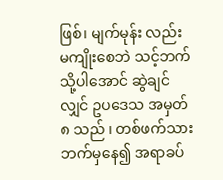ဖြစ်၊ မျက်မုန်း လည်း မကျိုးစေဘဲ သင့်ဘက်သို့ပါအောင် ဆွဲချင်လျှင် ဥပဒေသ အမှတ် ၈ သည် ၊ တစ်ဖက်သားဘက်မှနေ၍ အရာခပ်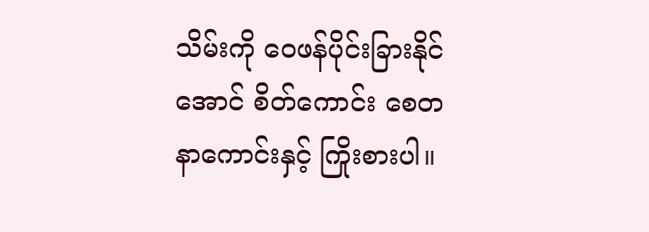သိမ်းကို ဝေဖန်ပိုင်းခြားနိုင်အောင် စိတ်ကောင်း စေတနာကောင်းနှင့် ကြိုးစားပါ။